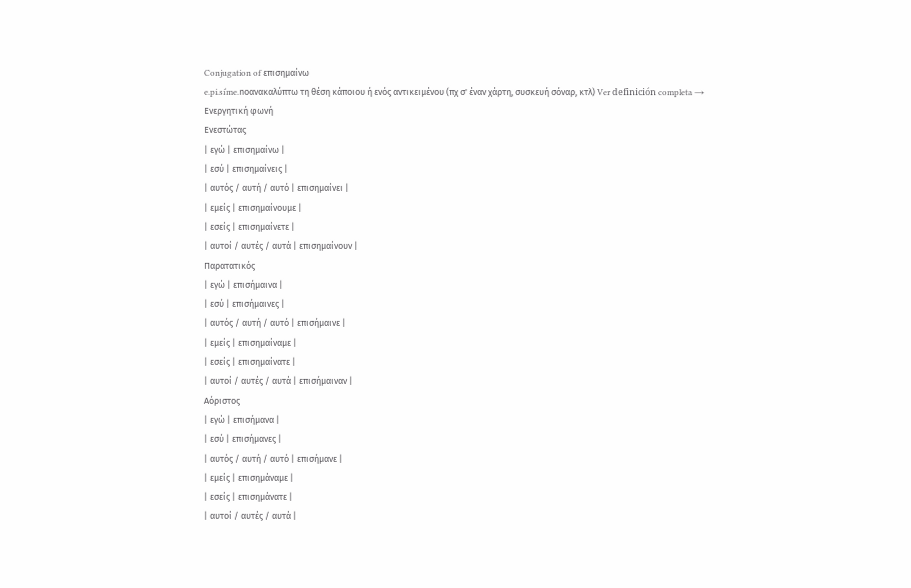Conjugation of επισημαίνω
e.pi.siˈme.noανακαλύπτω τη θέση κάποιου ή ενός αντικειμένου (πχ σ' έναν χάρτη, συσκευή σόναρ, κτλ) Ver definición completa →
Ενεργητική φωνή
Ενεστώτας
| εγώ | επισημαίνω |
| εσύ | επισημαίνεις |
| αυτός / αυτή / αυτό | επισημαίνει |
| εμείς | επισημαίνουμε |
| εσείς | επισημαίνετε |
| αυτοί / αυτές / αυτά | επισημαίνουν |
Παρατατικός
| εγώ | επισήμαινα |
| εσύ | επισήμαινες |
| αυτός / αυτή / αυτό | επισήμαινε |
| εμείς | επισημαίναμε |
| εσείς | επισημαίνατε |
| αυτοί / αυτές / αυτά | επισήμαιναν |
Αόριστος
| εγώ | επισήμανα |
| εσύ | επισήμανες |
| αυτός / αυτή / αυτό | επισήμανε |
| εμείς | επισημάναμε |
| εσείς | επισημάνατε |
| αυτοί / αυτές / αυτά |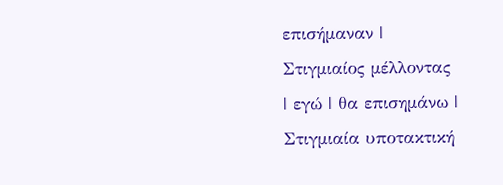επισήμαναν |
Στιγμιαίος μέλλοντας
| εγώ | θα επισημάνω |
Στιγμιαία υποτακτική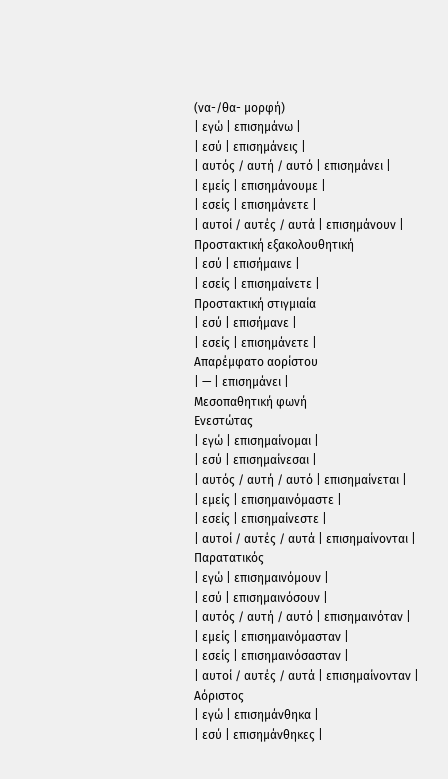(να-/θα- μορφή)
| εγώ | επισημάνω |
| εσύ | επισημάνεις |
| αυτός / αυτή / αυτό | επισημάνει |
| εμείς | επισημάνουμε |
| εσείς | επισημάνετε |
| αυτοί / αυτές / αυτά | επισημάνουν |
Προστακτική εξακολουθητική
| εσύ | επισήμαινε |
| εσείς | επισημαίνετε |
Προστακτική στιγμιαία
| εσύ | επισήμανε |
| εσείς | επισημάνετε |
Απαρέμφατο αορίστου
| — | επισημάνει |
Μεσοπαθητική φωνή
Ενεστώτας
| εγώ | επισημαίνομαι |
| εσύ | επισημαίνεσαι |
| αυτός / αυτή / αυτό | επισημαίνεται |
| εμείς | επισημαινόμαστε |
| εσείς | επισημαίνεστε |
| αυτοί / αυτές / αυτά | επισημαίνονται |
Παρατατικός
| εγώ | επισημαινόμουν |
| εσύ | επισημαινόσουν |
| αυτός / αυτή / αυτό | επισημαινόταν |
| εμείς | επισημαινόμασταν |
| εσείς | επισημαινόσασταν |
| αυτοί / αυτές / αυτά | επισημαίνονταν |
Αόριστος
| εγώ | επισημάνθηκα |
| εσύ | επισημάνθηκες |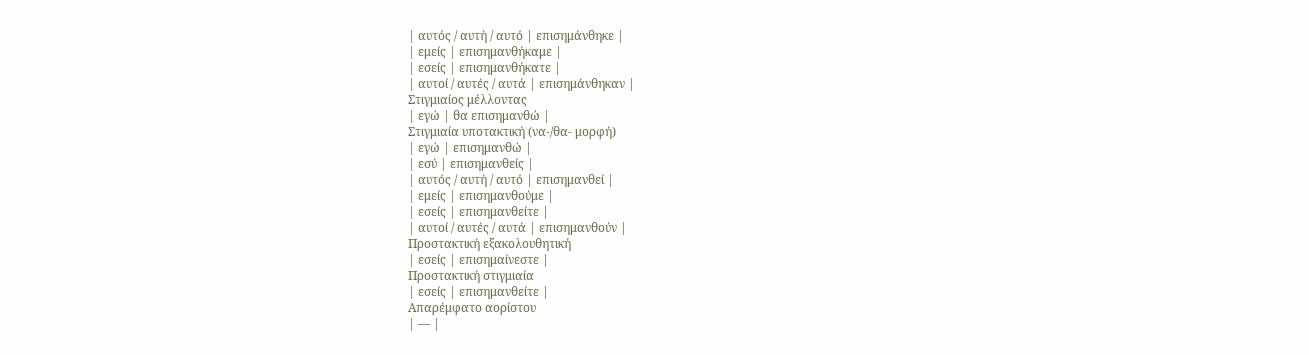| αυτός / αυτή / αυτό | επισημάνθηκε |
| εμείς | επισημανθήκαμε |
| εσείς | επισημανθήκατε |
| αυτοί / αυτές / αυτά | επισημάνθηκαν |
Στιγμιαίος μέλλοντας
| εγώ | θα επισημανθώ |
Στιγμιαία υποτακτική (να-/θα- μορφή)
| εγώ | επισημανθώ |
| εσύ | επισημανθείς |
| αυτός / αυτή / αυτό | επισημανθεί |
| εμείς | επισημανθούμε |
| εσείς | επισημανθείτε |
| αυτοί / αυτές / αυτά | επισημανθούν |
Προστακτική εξακολουθητική
| εσείς | επισημαίνεστε |
Προστακτική στιγμιαία
| εσείς | επισημανθείτε |
Απαρέμφατο αορίστου
| — |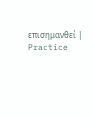επισημανθεί |
Practice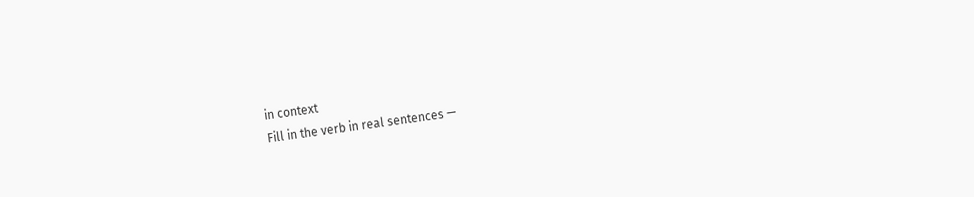in context
Fill in the verb in real sentences —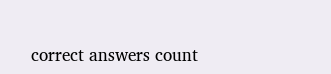correct answers count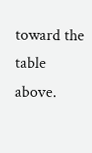toward the table above.